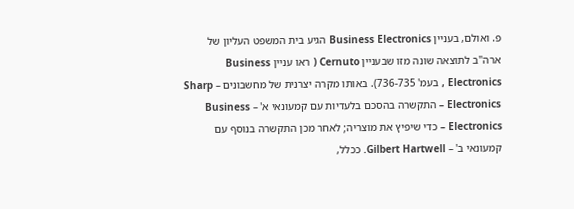פ. ואולם, בעניין Business Electronics הגיע בית המשפט העליון של ארה"ב לתוצאה שונה מזו שבעניין Cernuto ( ראו עניין Business Electronics , בעמ' 736-735). באותו מקרה יצרנית של מחשבונים – Sharp Electronics – התקשרה בהסכם בלעדיות עם קמעונאי א' – Business Electronics – כדי שיפיץ את מוצריה; לאחר מכן התקשרה בנוסף עם קמעונאי ב' – Gilbert Hartwell. ככלל,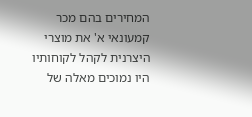המחירים בהם מכר קמעונאי א' את מוצרי היצרנית לקהל לקוחותיו היו נמוכים מאלה של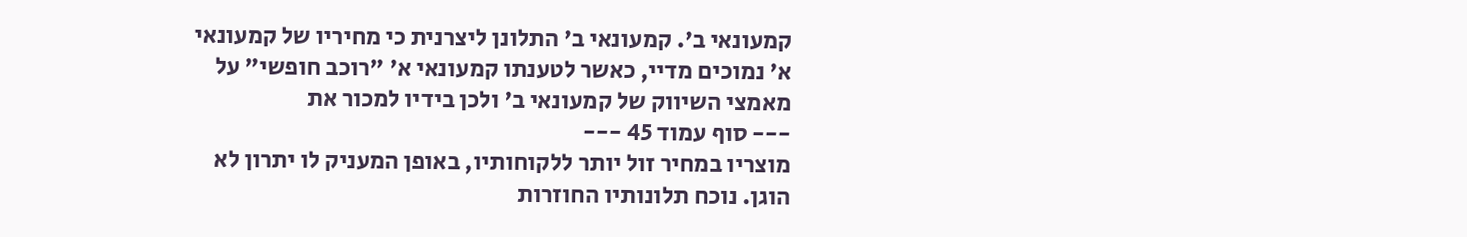קמעונאי ב'. קמעונאי ב' התלונן ליצרנית כי מחיריו של קמעונאי א' נמוכים מדיי, כאשר לטענתו קמעונאי א' "רוכב חופשי" על מאמצי השיווק של קמעונאי ב' ולכן בידיו למכור את
--- סוף עמוד 45 ---
מוצריו במחיר זול יותר ללקוחותיו, באופן המעניק לו יתרון לא הוגן. נוכח תלונותיו החוזרות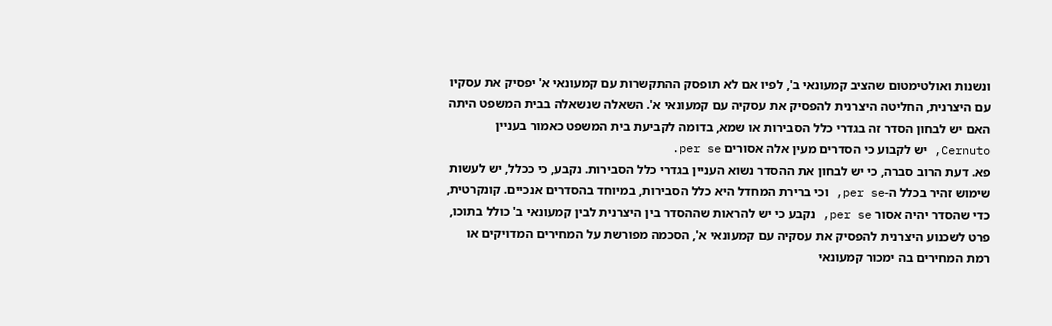ונשנות ואולטימטום שהציב קמעונאי ב', לפיו אם לא תופסק ההתקשרות עם קמעונאי א' יפסיק את עסקיו עם היצרנית, החליטה היצרנית להפסיק את עסקיה עם קמעונאי א'. השאלה שנשאלה בבית המשפט היתה האם יש לבחון הסדר זה בגדרי כלל הסבירות או שמא, בדומה לקביעת בית המשפט כאמור בעניין Cernuto, יש לקבוע כי הסדרים מעין אלה אסורים per se.
פא. דעת הרוב סברה, כי יש לבחון את ההסדר נשוא העניין בגדרי כלל הסבירות. נקבע, כי ככלל, יש לעשות שימוש זהיר בכלל ה-per se, וכי ברירת המחדל היא כלל הסבירות, במיוחד בהסדרים אנכיים. קונקרטית, כדי שהסדר יהיה אסור per se, נקבע כי יש להראות שההסדר בין היצרנית לבין קמעונאי ב' כולל בתוכו, פרט לשכנוע היצרנית להפסיק את עסקיה עם קמעונאי א', הסכמה מפורשת על המחירים המדויקים או רמת המחירים בה ימכור קמעונאי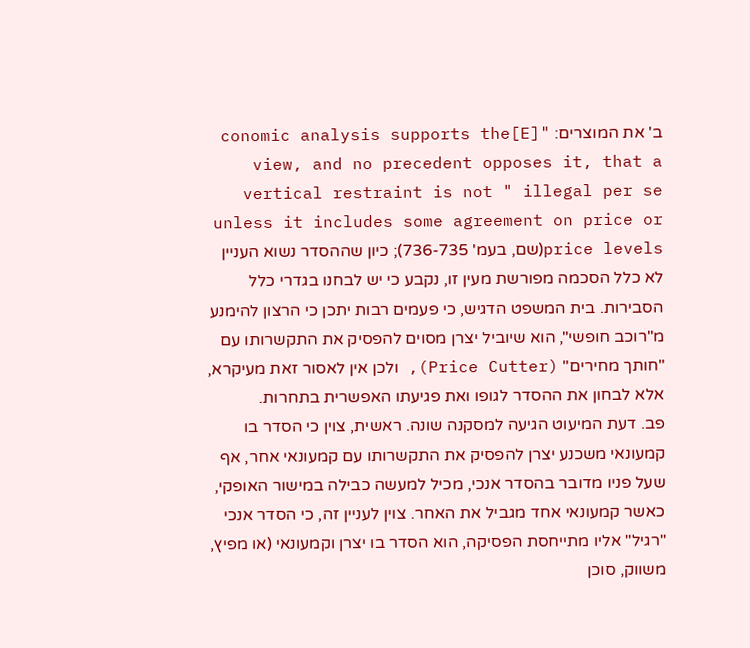ב' את המוצרים: "[E]conomic analysis supports the view, and no precedent opposes it, that a vertical restraint is not " illegal per se unless it includes some agreement on price or price levels(שם, בעמ' 736-735); כיון שההסדר נשוא העניין לא כלל הסכמה מפורשת מעין זו, נקבע כי יש לבחנו בגדרי כלל הסבירות. בית המשפט הדגיש, כי פעמים רבות יתכן כי הרצון להימנע מ"רוכב חופשי", הוא שיוביל יצרן מסוים להפסיק את התקשרותו עם "חותך מחירים" (Price Cutter), ולכן אין לאסור זאת מעיקרא, אלא לבחון את ההסדר לגופו ואת פגיעתו האפשרית בתחרות.
פב. דעת המיעוט הגיעה למסקנה שונה. ראשית, צוין כי הסדר בו קמעונאי משכנע יצרן להפסיק את התקשרותו עם קמעונאי אחר, אף שעל פניו מדובר בהסדר אנכי, מכיל למעשה כבילה במישור האופקי, כאשר קמעונאי אחד מגביל את האחר. צוין לעניין זה, כי הסדר אנכי "רגיל" אליו מתייחסת הפסיקה, הוא הסדר בו יצרן וקמעונאי (או מפיץ, משווק, סוכן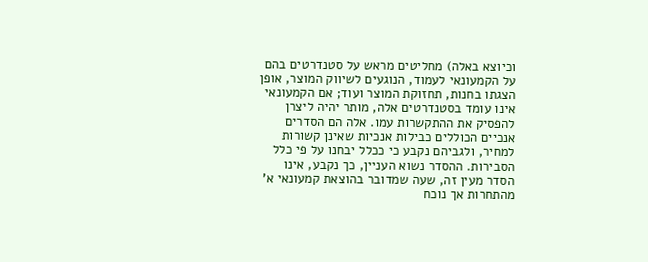וכיוצא באלה) מחליטים מראש על סטנדרטים בהם על הקמעונאי לעמוד, הנוגעים לשיווק המוצר, אופן הצגתו בחנות, תחזוקת המוצר ועוד; אם הקמעונאי אינו עומד בסטנדרטים אלה, מותר יהיה ליצרן להפסיק את ההתקשרות עמו. אלה הם הסדרים אנכיים הכוללים כבילות אנכיות שאינן קשורות למחיר, ולגביהם נקבע כי ככלל יבחנו על פי כלל הסבירות. ההסדר נשוא העניין, כך נקבע, אינו הסדר מעין זה, שעה שמדובר בהוצאת קמעונאי א' מהתחרות אך נוכח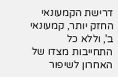דרישת הקמעונאי החזק יותר, קמעונאי ב', וללא כל התחייבות מצדו של האחרון לשיפור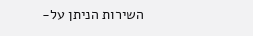השירות הניתן על-